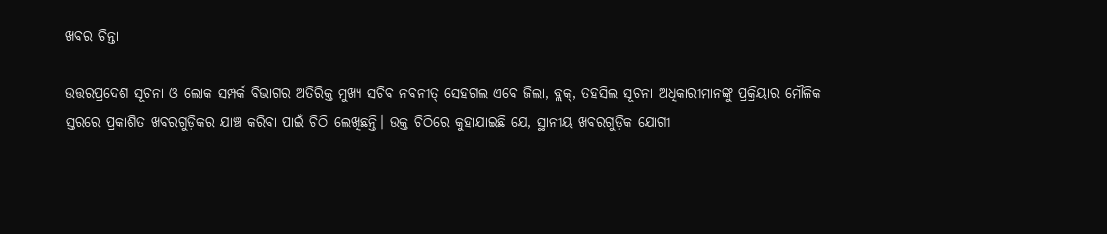ଖବର ଚିନ୍ତା

ଉତ୍ତରପ୍ରଦେଶ ସୂଚନା ଓ ଲୋକ ସମ୍ପର୍କ ବିଭାଗର ଅତିରିକ୍ତ ମୁଖ୍ୟ ସଚିବ ନବନୀତ୍‌ ସେହଗଲ ଏବେ ଜିଲା, ବ୍ଲକ୍‌, ତହସିଲ ସୂଚନା ଅଧିକାରୀମାନଙ୍କୁ ପ୍ରକ୍ରିୟାର ମୌଳିକ ସ୍ତରରେ ପ୍ରକାଶିତ ଖବରଗୁଡ଼ିକର ଯାଞ୍ଚ କରିବା ପାଇଁ ଚିଠି ଲେଖିଛନ୍ତି। ଉକ୍ତ ଚିଠିରେ କୁହାଯାଇଛି ଯେ, ସ୍ଥାନୀୟ ଖବରଗୁଡ଼ିକ ଯୋଗୀ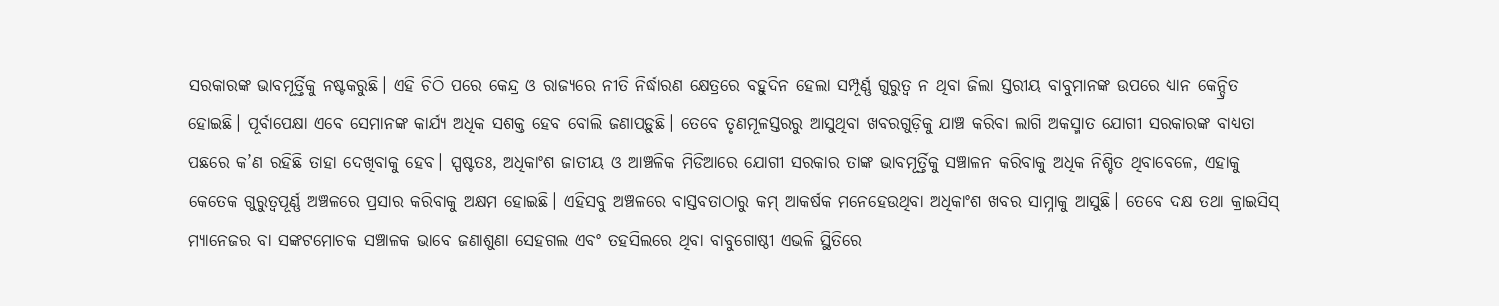ସରକାରଙ୍କ ଭାବମୂର୍ତ୍ତିକୁ ନଷ୍ଟକରୁଛି। ଏହି ଚିଠି ପରେ କେନ୍ଦ୍ର ଓ ରାଜ୍ୟରେ ନୀତି ନିର୍ଦ୍ଧାରଣ କ୍ଷେତ୍ରରେ ବହୁଦିନ ହେଲା ସମ୍ପୂର୍ଣ୍ଣ ଗୁରୁତ୍ୱ ନ ଥିବା ଜିଲା ସ୍ତରୀୟ ବାବୁମାନଙ୍କ ଉପରେ ଧ୍ୟାନ କେନ୍ଦ୍ରିତ ହୋଇଛି। ପୂର୍ବାପେକ୍ଷା ଏବେ ସେମାନଙ୍କ କାର୍ଯ୍ୟ ଅଧିକ ସଶକ୍ତ ହେବ ବୋଲି ଜଣାପଡ଼ୁଛି। ତେବେ ତୃଣମୂଳସ୍ତରରୁ ଆସୁଥିବା ଖବରଗୁଡ଼ିକୁ ଯାଞ୍ଚ କରିବା ଲାଗି ଅକସ୍ମାତ ଯୋଗୀ ସରକାରଙ୍କ ବାଧ୍ୟତା ପଛରେ କ’ଣ ରହିଛି ତାହା ଦେଖିବାକୁ ହେବ। ସ୍ପଷ୍ଟତଃ, ଅଧିକାଂଶ ଜାତୀୟ ଓ ଆଞ୍ଚଳିକ ମିଡିଆରେ ଯୋଗୀ ସରକାର ତାଙ୍କ ଭାବମୂର୍ତ୍ତିକୁ ସଞ୍ଚାଳନ କରିବାକୁ ଅଧିକ ନିଶ୍ଚିତ ଥିବାବେଳେ, ଏହାକୁ କେତେକ ଗୁରୁତ୍ୱପୂର୍ଣ୍ଣ ଅଞ୍ଚଳରେ ପ୍ରସାର କରିବାକୁ ଅକ୍ଷମ ହୋଇଛି। ଏହିସବୁ ଅଞ୍ଚଳରେ ବାସ୍ତବତାଠାରୁ କମ୍‌ ଆକର୍ଷକ ମନେହେଉଥିବା ଅଧିକାଂଶ ଖବର ସାମ୍ନାକୁ ଆସୁଛି। ତେବେ ଦକ୍ଷ ତଥା କ୍ରାଇସିସ୍‌ ମ୍ୟାନେଜର ବା ସଙ୍କଟମୋଚକ ସଞ୍ଚାଳକ ଭାବେ ଜଣାଶୁଣା ସେହଗଲ ଏବଂ ତହସିଲରେ ଥିବା ବାବୁଗୋଷ୍ଠୀ ଏଭଳି ସ୍ଥିତିରେ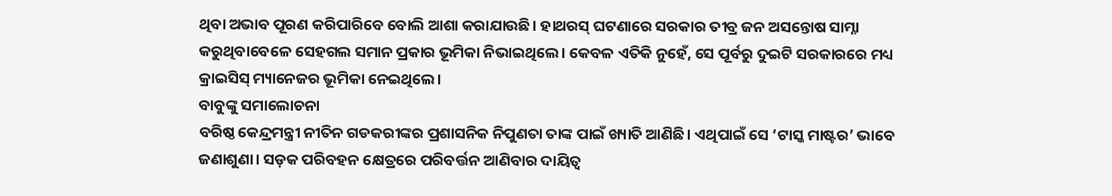ଥିବା ଅଭାବ ପୂରଣ କରିପାରିବେ ବୋଲି ଆଶା କରାଯାଉଛି। ହାଥରସ୍‌ ଘଟଣାରେ ସରକାର ତୀବ୍ର ଜନ ଅସନ୍ତୋଷ ସାମ୍ନା କରୁଥିବାବେଳେ ସେହଗଲ ସମାନ ପ୍ରକାର ଭୂମିକା ନିଭାଇଥିଲେ। କେବଳ ଏତିକି ନୁହେଁ, ସେ ପୂର୍ବରୁ ଦୁଇଟି ସରକାରରେ ମଧ୍ୟ କ୍ରାଇସିସ୍‌ ମ୍ୟାନେଜର ଭୂମିକା ନେଇଥିଲେ।
ବାବୁଙ୍କୁ ସମାଲୋଚନା
ବରିଷ୍ଠ କେନ୍ଦ୍ରମନ୍ତ୍ରୀ ନୀତିନ ଗଡକରୀଙ୍କର ପ୍ରଶାସନିକ ନିପୁଣତା ତାଙ୍କ ପାଇଁ ଖ୍ୟାତି ଆଣିଛି। ଏଥିପାଇଁ ସେ ‘ଟାସ୍କ ମାଷ୍ଟର’ ଭାବେ ଜଣାଶୁଣା। ସଡ଼କ ପରିବହନ କ୍ଷେତ୍ରରେ ପରିବର୍ତ୍ତନ ଆଣିବାର ଦାୟିତ୍ୱ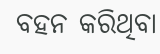ବହନ କରିଥିବା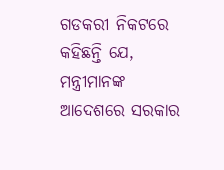ଗଡକରୀ ନିକଟରେ କହିଛନ୍ତି ଯେ, ମନ୍ତ୍ରୀମାନଙ୍କ ଆଦେଶରେ ସରକାର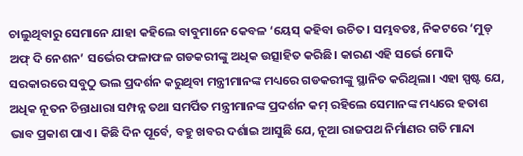ଚାଲୁଥିବାରୁ ସେମାନେ ଯାହା କହିଲେ ବାବୁମାନେ କେବଳ ‘ୟେସ୍‌ କହିବା ଉଚିତ। ସମ୍ଭବତଃ, ନିକଟରେ ‘ମୁଡ୍‌ ଅଫ୍‌ ଦି ନେଶନ’ ସର୍ଭେର ଫଳାଫଳ ଗଡକରୀଙ୍କୁ ଅଧିକ ଉତ୍ସାହିତ କରିଛି। କାରଣ ଏହି ସର୍ଭେ ମୋଦି ସରକାରରେ ସବୁଠୁ ଭଲ ପ୍ରଦର୍ଶନ କରୁଥିବା ମନ୍ତ୍ରୀମାନଙ୍କ ମଧ୍ୟରେ ଗଡକରୀଙ୍କୁ ସ୍ଥାନିତ କରିଥିଲା। ଏହା ସ୍ପଷ୍ଟ ଯେ, ଅଧିକ ନୂତନ ଚିନ୍ତାଧାରା ସମ୍ପନ୍ନ ତଥା ସମର୍ପିତ ମନ୍ତ୍ରୀମାନଙ୍କ ପ୍ରଦର୍ଶନ କମ୍‌ ରହିଲେ ସେମାନଙ୍କ ମଧ୍ୟରେ ହତାଶ ଭାବ ପ୍ରକାଶ ପାଏ। କିଛି ଦିନ ପୂର୍ବେ, ବହୁ ଖବର ଦର୍ଶାଇ ଆସୁଛି ଯେ, ନୂଆ ରାଜପଥ ନିର୍ମାଣର ଗତି ମାନ୍ଦା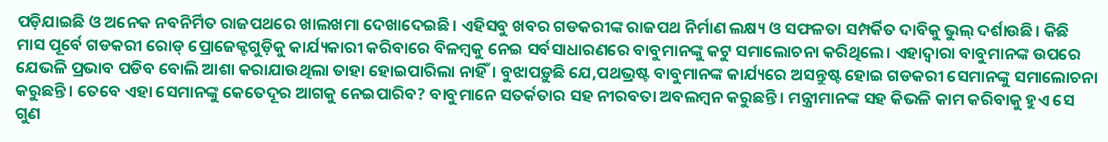ପଡ଼ିଯାଇଛି ଓ ଅନେକ ନବନିର୍ମିତ ରାଜପଥରେ ଖାଲଖମା ଦେଖାଦେଇଛି। ଏହିସବୁ ଖବର ଗଡକରୀଙ୍କ ରାଜପଥ ନିର୍ମାଣ ଲକ୍ଷ୍ୟ ଓ ସଫଳତା ସମ୍ପର୍କିତ ଦାବିକୁ ଭୁଲ୍‌ ଦର୍ଶାଉଛି। କିଛି ମାସ ପୂର୍ବେ ଗଡକରୀ ରୋଡ୍‌ ପ୍ରୋଜେକ୍ଟଗୁଡ଼ିକୁ କାର୍ଯ୍ୟକାରୀ କରିବାରେ ବିଳମ୍ବକୁ ନେଇ ସର୍ବସାଧାରଣରେ ବାବୁମାନଙ୍କୁ କଟୁ ସମାଲୋଚନା କରିଥିଲେ। ଏହାଦ୍ୱାରା ବାବୁମାନଙ୍କ ଉପରେ ଯେଭଳି ପ୍ରଭାବ ପଡିବ ବୋଲି ଆଶା କରାଯାଉଥିଲା ତାହା ହୋଇପାରିଲା ନାହିଁ। ବୁଝାପଡ଼ୁଛି ଯେ,ପଥଭ୍ରଷ୍ଟ ବାବୁମାନଙ୍କ କାର୍ଯ୍ୟରେ ଅସନ୍ତୁଷ୍ଟ ହୋଇ ଗଡକରୀ ସେମାନଙ୍କୁ ସମାଲୋଚନା କରୁଛନ୍ତି। ତେବେ ଏହା ସେମାନଙ୍କୁ କେତେଦୂର ଆଗକୁ ନେଇପାରିବ? ବାବୁମାନେ ସତର୍କତାର ସହ ନୀରବତା ଅବଲମ୍ବନ କରୁଛନ୍ତି। ମନ୍ତ୍ରୀମାନଙ୍କ ସହ କିଭଳି କାମ କରିବାକୁ ହୁଏ ସେ ଗୁଣ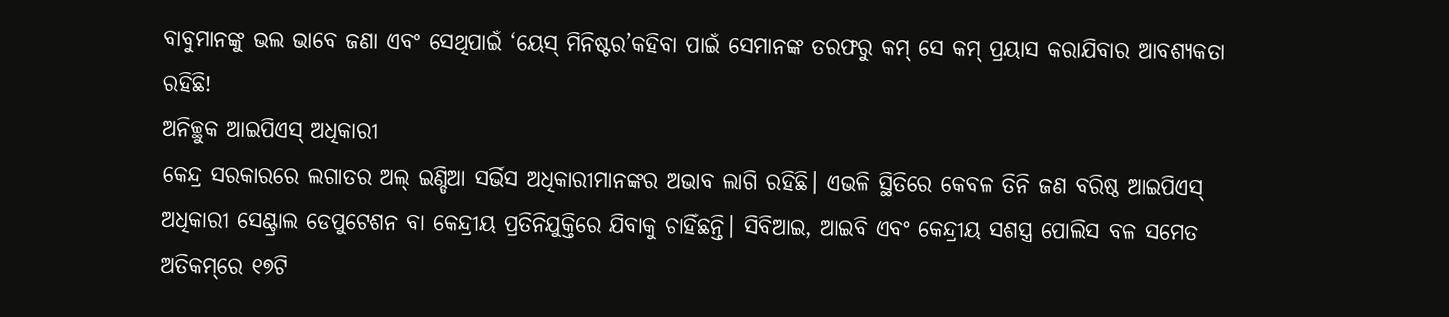ବାବୁମାନଙ୍କୁ ଭଲ ଭାବେ ଜଣା ଏବଂ ସେଥିପାଇଁ ‘ୟେସ୍‌ ମିନିଷ୍ଟର’କହିବା ପାଇଁ ସେମାନଙ୍କ ତରଫରୁ କମ୍‌ ସେ କମ୍‌ ପ୍ରୟାସ କରାଯିବାର ଆବଶ୍ୟକତା ରହିଛି!
ଅନିଚ୍ଛୁକ ଆଇପିଏସ୍‌ ଅଧିକାରୀ
କେନ୍ଦ୍ର ସରକାରରେ ଲଗାତର ଅଲ୍‌ ଇଣ୍ଡିଆ ସର୍ଭିସ ଅଧିକାରୀମାନଙ୍କର ଅଭାବ ଲାଗି ରହିଛି। ଏଭଳି ସ୍ଥିତିରେ କେବଳ ତିନି ଜଣ ବରିଷ୍ଠ ଆଇପିଏସ୍‌ ଅଧିକାରୀ ସେଣ୍ଟ୍ରାଲ ଡେପୁଟେଶନ ବା କେନ୍ଦ୍ରୀୟ ପ୍ରତିନିଯୁକ୍ତିରେ ଯିବାକୁ ଚାହିଁଛନ୍ତି। ସିବିଆଇ, ଆଇବି ଏବଂ କେନ୍ଦ୍ରୀୟ ସଶସ୍ତ୍ର ପୋଲିସ ବଳ ସମେତ ଅତିକମ୍‌ରେ ୧୭ଟି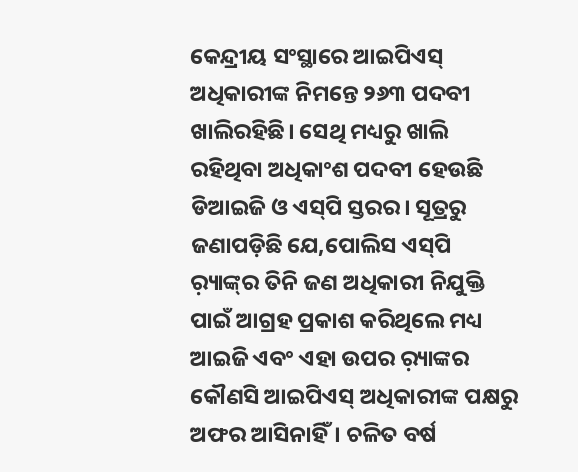କେନ୍ଦ୍ରୀୟ ସଂସ୍ଥାରେ ଆଇପିଏସ୍‌ ଅଧିକାରୀଙ୍କ ନିମନ୍ତେ ୨୬୩ ପଦବୀ ଖାଲିରହିଛି। ସେଥି ମଧ୍ୟରୁ ଖାଲି ରହିଥିବା ଅଧିକାଂଶ ପଦବୀ ହେଉଛି ଡିଆଇଜି ଓ ଏସ୍‌ପି ସ୍ତରର। ସୂତ୍ରରୁ ଜଣାପଡ଼ିଛି ଯେ,ପୋଲିସ ଏସ୍‌ପି ର଼୍ୟାଙ୍କ୍‌ର ତିନି ଜଣ ଅଧିକାରୀ ନିଯୁକ୍ତି ପାଇଁ ଆଗ୍ରହ ପ୍ରକାଶ କରିଥିଲେ ମଧ୍ୟ ଆଇଜି ଏବଂ ଏହା ଉପର ର଼୍ୟାଙ୍କର କୌଣସି ଆଇପିଏସ୍‌ ଅଧିକାରୀଙ୍କ ପକ୍ଷରୁ ଅଫର ଆସିନାହିଁ। ଚଳିତ ବର୍ଷ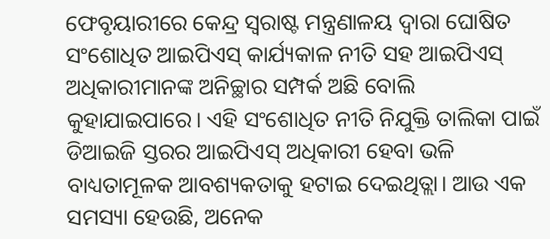ଫେବୃୟାରୀରେ କେନ୍ଦ୍ର ସ୍ବରାଷ୍ଟ ମନ୍ତ୍ରଣାଳୟ ଦ୍ୱାରା ଘୋଷିତ ସଂଶୋଧିତ ଆଇପିଏସ୍‌ କାର୍ଯ୍ୟକାଳ ନୀତି ସହ ଆଇପିଏସ୍‌ ଅଧିକାରୀମାନଙ୍କ ଅନିଚ୍ଛାର ସମ୍ପର୍କ ଅଛି ବୋଲି କୁହାଯାଇପାରେ। ଏହି ସଂଶୋଧିତ ନୀତି ନିଯୁକ୍ତି ତାଲିକା ପାଇଁ ଡିଆଇଜି ସ୍ତରର ଆଇପିଏସ୍‌ ଅଧିକାରୀ ହେବା ଭଳି ବାଧ୍ୟତାମୂଳକ ଆବଶ୍ୟକତାକୁ ହଟାଇ ଦେଇଥିତ୍ଲା। ଆଉ ଏକ ସମସ୍ୟା ହେଉଛି, ଅନେକ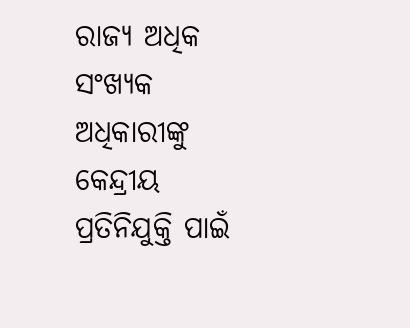ରାଜ୍ୟ ଅଧିକ ସଂଖ୍ୟକ ଅଧିକାରୀଙ୍କୁ କେନ୍ଦ୍ରୀୟ ପ୍ରତିନିଯୁକ୍ତି ପାଇଁ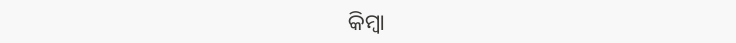କିମ୍ବା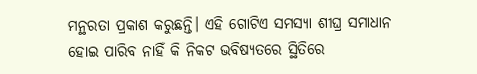ମନ୍ଥରତା ପ୍ରକାଶ କରୁଛନ୍ତି। ଏହି ଗୋଟିଏ ସମସ୍ୟା ଶୀଘ୍ର ସମାଧାନ ହୋଇ ପାରିବ ନାହିଁ କି ନିକଟ ଭବିଷ୍ୟତରେ ସ୍ଥିତିରେ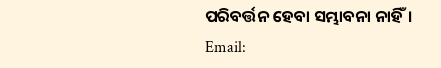ପରିବର୍ତ୍ତନ ହେବା ସମ୍ଭାବନା ନାହିଁ।
Email: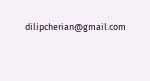dilipcherian@gmail.com